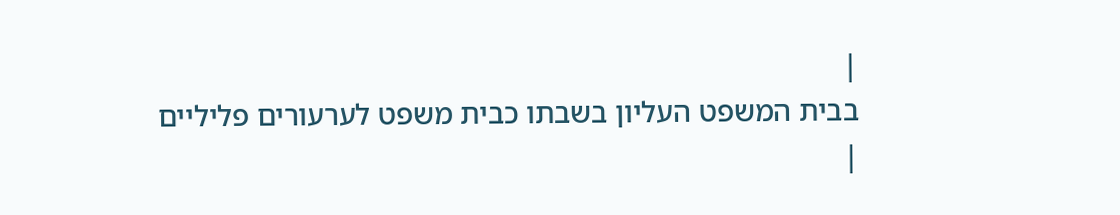|
בבית המשפט העליון בשבתו כבית משפט לערעורים פליליים
|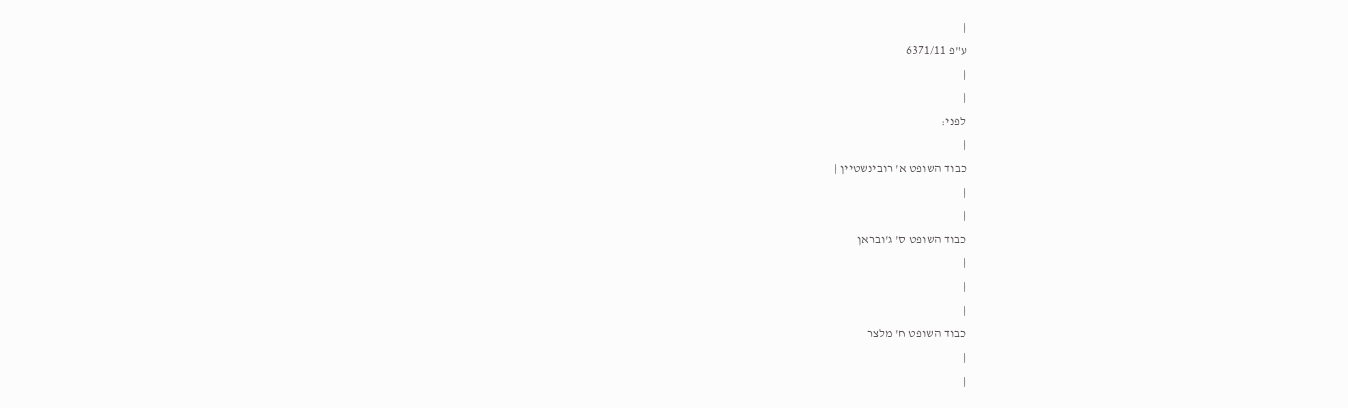|
ע"פ 6371/11
|
|
לפני:
|
כבוד השופט א' רובינשטיין |
|
|
כבוד השופט ס' ג'ובראן
|
|
|
כבוד השופט ח' מלצר
|
|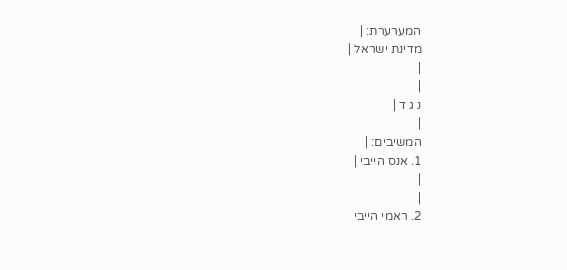המערערת: |
מדינת ישראל |
|
|
נ ג ד |
|
המשיבים: |
1. אנס הייבי |
|
|
2. ראמי הייבי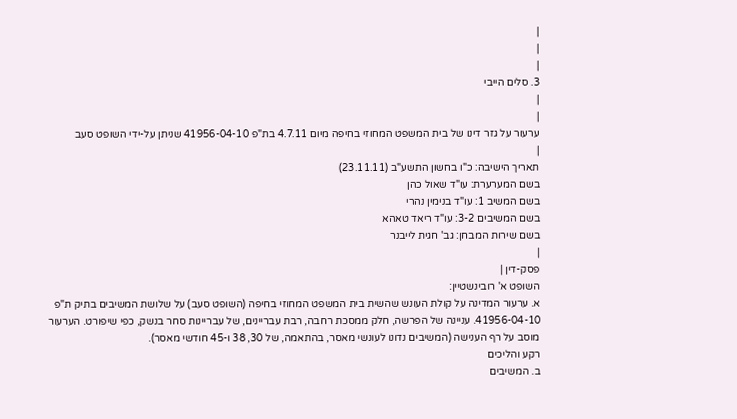|
|
|
3. סלים הייבי
|
|
ערעור על גזר דינו של בית המשפט המחוזי בחיפה מיום 4.7.11 בת"פ 41956-04-10 שניתן על-ידי השופט סעב
|
תאריך הישיבה: כ"ו בחשון התשע"ב (23.11.11)
בשם המערערת: עו"ד שאול כהן
בשם המשיב 1: עו"ד בנימין נהרי
בשם המשיבים 3-2: עו"ד ריאד טאהא
בשם שירות המבחן: גב' חגית לייבנר
|
פסק-דין |
השופט א' רובינשטיין:
א. ערעור המדינה על קולת העונש שהשית בית המשפט המחוזי בחיפה (השופט סעב) על שלושת המשיבים בתיק ת"פ 41956-04-10. עניינה של הפרשה, חלק ממסכת רחבה, רבת עבריינים, של עבריינות סחר בנשק, כפי שיפורט. הערעור מוסב על רף הענישה (המשיבים נדונו לעונשי מאסר, בהתאמה, של 30, 38 ו-45 חודשי מאסר).
רקע והליכים
ב. המשיבים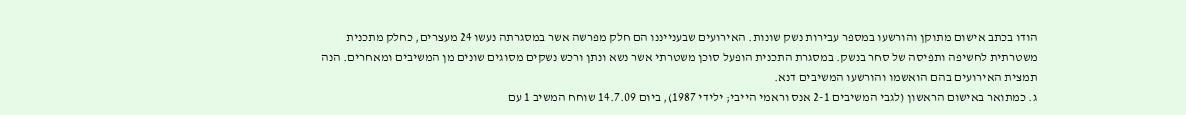הודו בכתב אישום מתוקן והורשעו במספר עבירות נשק שונות. האירועים שבענייננו הם חלק מפרשה אשר במסגרתה נעשו 24 מעצרים, כחלק מתכנית משטרתית לחשיפה ותפיסה של סחר בנשק. במסגרת התכנית הופעל סוכן משטרתי אשר נשא ונתן ורכש נשקים מסוגים שונים מן המשיבים ומאחרים. הנה תמצית האירועים בהם הואשמו והורשעו המשיבים דנא.
ג. כמתואר באישום הראשון (לגבי המשיבים 2-1 אנס וראמי הייבי; ילידי 1987), ביום 14.7.09 שוחח המשיב 1 עם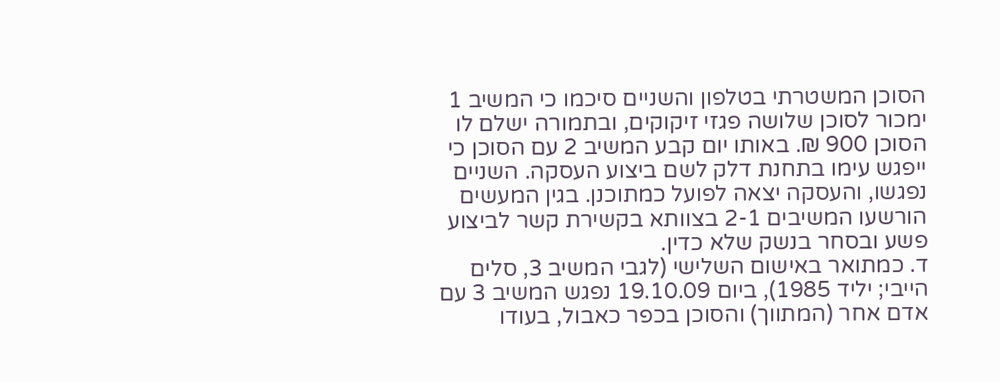הסוכן המשטרתי בטלפון והשניים סיכמו כי המשיב 1 ימכור לסוכן שלושה פגזי זיקוקים, ובתמורה ישלם לו הסוכן 900 ₪. באותו יום קבע המשיב 2 עם הסוכן כי ייפגש עימו בתחנת דלק לשם ביצוע העסקה. השניים נפגשו, והעסקה יצאה לפועל כמתוכנן. בגין המעשים הורשעו המשיבים 2-1 בצוותא בקשירת קשר לביצוע פשע ובסחר בנשק שלא כדין.
ד. כמתואר באישום השלישי (לגבי המשיב 3, סלים הייבי; יליד 1985), ביום 19.10.09 נפגש המשיב 3 עם אדם אחר (המתווך) והסוכן בכפר כאבול, בעודו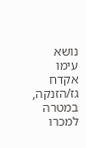נושא עימו אקדח גז/הזנקה, במטרה למכרו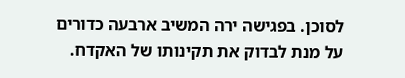לסוכן. בפגישה ירה המשיב ארבעה כדורים על מנת לבדוק את תקינותו של האקדח.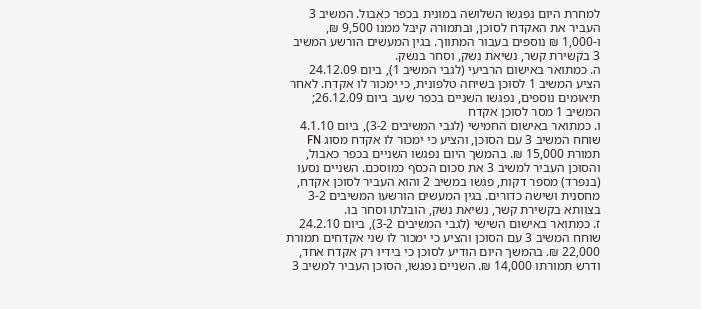למחרת היום נפגשו השלושה במונית בכפר כאבול. המשיב 3 העביר את האקדח לסוכן, ובתמורה קיבל ממנו 9,500 ₪, ו-1,000 ₪ נוספים בעבור המתווך. בגין המעשים הורשע המשיב 3 בקשירת קשר, נשיאת נשק, וסחר בנשק.
ה. כמתואר באישום הרביעי (לגבי המשיב 1), ביום 24.12.09 הציע המשיב 1 לסוכן בשיחה טלפונית, כי ימכור לו אקדח. לאחר תיאומים נוספים, נפגשו השניים בכפר שעב ביום 26.12.09; המשיב 1 מסר לסוכן אקדח
ו. כמתואר באישום החמישי (לגבי המשיבים 3-2), ביום 4.1.10 שוחח המשיב 3 עם הסוכן, והציע כי ימכור לו אקדח מסוג FN תמורת 15,000 ₪. בהמשך היום נפגשו השניים בכפר כאבול, והסוכן העביר למשיב 3 את סכום הכסף כמוסכם. השניים נסעו (בנפרד) מספר דקות, פגשו במשיב 2 והוא העביר לסוכן אקדח, מחסנית ושישה כדורים. בגין המעשים הורשעו המשיבים 3-2 בצוותא בקשירת קשר, נשיאת נשק, הובלתו וסחר בו.
ז. כמתואר באישום השישי (לגבי המשיבים 3-2), ביום 24.2.10 שוחח המשיב 3 עם הסוכן והציע כי ימכור לו שני אקדחים תמורת 22,000 ₪. בהמשך היום הודיע לסוכן כי בידיו רק אקדח אחד, ודרש תמורתו 14,000 ₪. השניים נפגשו, הסוכן העביר למשיב 3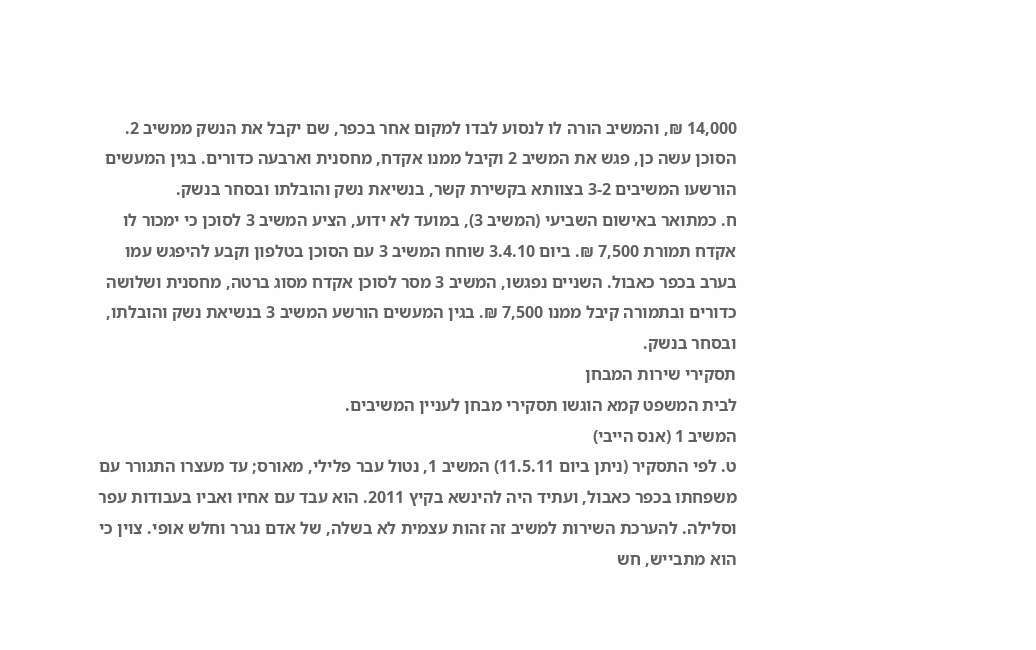14,000 ₪, והמשיב הורה לו לנסוע לבדו למקום אחר בכפר, שם יקבל את הנשק ממשיב 2. הסוכן עשה כן, פגש את המשיב 2 וקיבל ממנו אקדח, מחסנית וארבעה כדורים. בגין המעשים הורשעו המשיבים 3-2 בצוותא בקשירת קשר, בנשיאת נשק והובלתו ובסחר בנשק.
ח. כמתואר באישום השביעי (המשיב 3), במועד לא ידוע, הציע המשיב 3 לסוכן כי ימכור לו אקדח תמורת 7,500 ₪. ביום 3.4.10 שוחח המשיב 3 עם הסוכן בטלפון וקבע להיפגש עמו בערב בכפר כאבול. השניים נפגשו, המשיב 3 מסר לסוכן אקדח מסוג ברטה, מחסנית ושלושה כדורים ובתמורה קיבל ממנו 7,500 ₪. בגין המעשים הורשע המשיב 3 בנשיאת נשק והובלתו, ובסחר בנשק.
תסקירי שירות המבחן
לבית המשפט קמא הוגשו תסקירי מבחן לעניין המשיבים.
המשיב 1 (אנס הייבי)
ט. לפי התסקיר (ניתן ביום 11.5.11) המשיב 1, נטול עבר פלילי, מאורס; עד מעצרו התגורר עם משפחתו בכפר כאבול, ועתיד היה להינשא בקיץ 2011. הוא עבד עם אחיו ואביו בעבודות עפר וסלילה. להערכת השירות למשיב זה זהות עצמית לא בשלה, של אדם נגרר וחלש אופי. צוין כי הוא מתבייש, חש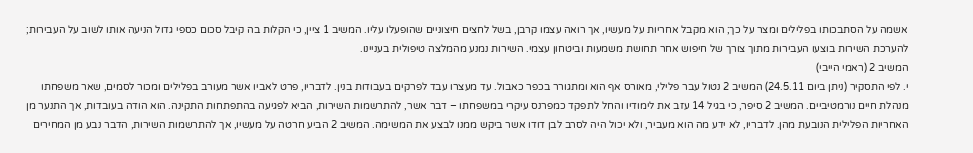אשמה על הסתבכותו בפלילים ומצר על כך; הוא מקבל אחריות על מעשיו, אך רואה עצמו קרבן, בשל לחצים חיצוניים שהופעלו עליו. המשיב 1 ציין, כי הקלות בה קיבל סכום כספי גדול הניעה אותו לשוב על העבירות; להערכת השירות בוצעו העבירות מתוך צורך של חיפוש אחר תחושת משמעות וביטחון עצמי. השירות נמנע מהמלצה טיפולית בעניינו.
המשיב 2 (ראמי הייבי)
י. לפי התסקיר (ניתן ביום 24.5.11) המשיב 2 נטול עבר פלילי, מאורס אף הוא ומתגורר בכפר כאבול. עד מעצרו עבד לפרקים בעבודות בנין. לדבריו, פרט לאביו אשר מעורב בפלילים ומכור לסמים, שאר משפחתו מנהלת חיים נורמטיביים. המשיב 2 סיפר, כי בגיל 14 עזב את לימודיו והחל לתפקד כמפרנס עיקרי במשפחתו – דבר אשר, להתרשמות השירות, הביא לפגיעה בהתפתחות התקינה. הוא הודה בעובדות, אך התנער מן האחריות הפלילית הנובעת מהן. לדבריו, לא ידע מה הוא מעביר, ולא יכול היה לסרב לבן דודו אשר ביקש ממנו לבצע את המשימה. המשיב 2 הביע חרטה על מעשיו, אך להתרשמות השירות, הדבר נבע מן המחירים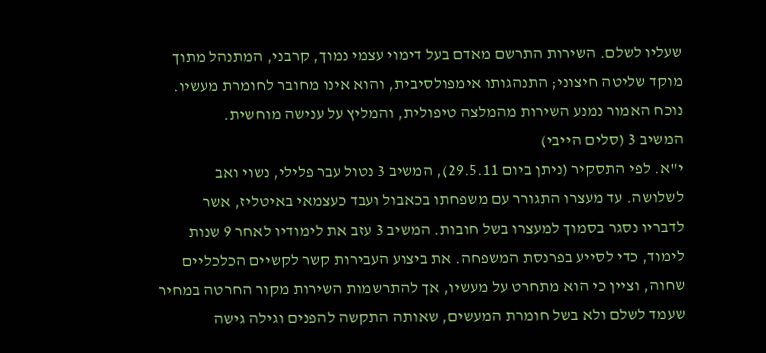שעליו לשלם. השירות התרשם מאדם בעל דימוי עצמי נמוך, קרבני, המתנהל מתוך מוקד שליטה חיצוני; התנהגותו אימפולסיבית, והוא אינו מחובר לחומרת מעשיו. נוכח האמור נמנע השירות מהמלצה טיפולית, והמליץ על ענישה מוחשית.
המשיב 3 (סלים הייבי)
י"א. לפי התסקיר (ניתן ביום 29.5.11), המשיב 3 נטול עבר פלילי, נשוי ואב לשלושה. עד מעצרו התגורר עם משפחתו בכאבול ועבד כעצמאי באיטליז, אשר לדבריו נסגר בסמוך למעצרו בשל חובות. המשיב 3 עזב את לימודיו לאחר 9 שנות לימוד, כדי לסייע בפרנסת המשפחה. את ביצוע העבירות קשר לקשיים הכלכליים שחוה, וציין כי הוא מתחרט על מעשיו, אך להתרשמות השירות מקור החרטה במחיר שעמד לשלם ולא בשל חומרת המעשים, שאותה התקשה להפנים וגילה גישה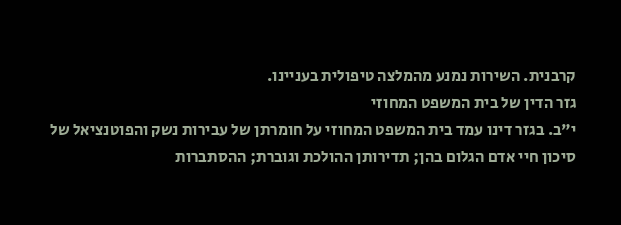קרבנית. השירות נמנע מהמלצה טיפולית בעניינו.
גזר הדין של בית המשפט המחוזי
י"ב. בגזר דינו עמד בית המשפט המחוזי על חומרתן של עבירות נשק והפוטנציאל של סיכון חיי אדם הגלום בהן; תדירותן ההולכת וגוברת; ההסתברות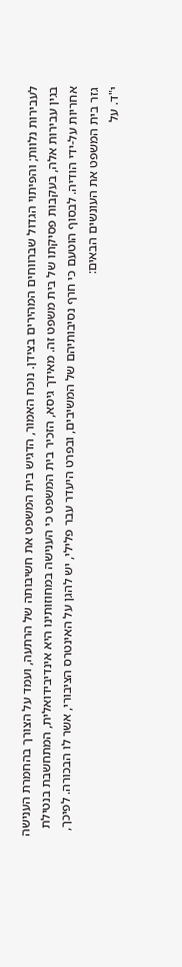לעבירות נלוות; והפיתוי הגדול שברווחים המהירים בצידן. נוכח האמור, הדגיש בית המשפט את חשיבותה של הרתעה, ועמד על הצורך בהחמרת הענישה בגין עבירות אלה, בעקבות פסיקתו של בית משפט זה. מאידך גיסא, הזכיר בית המשפט כי הענישה במחוזותינו היא אינדיבידואלית, המתחשבת בנטילת אחריות על-ידי הודיה. לבסוף הוטעם כי חרף נסיבותיהם של המשיבים, ובפרט היעדר עבר פלילי, יש להגן על האינטרס הציבורי, אשר לו הבכורה. לפיכך, גזר בית המשפט את העונשים הבאים:
י"ד. על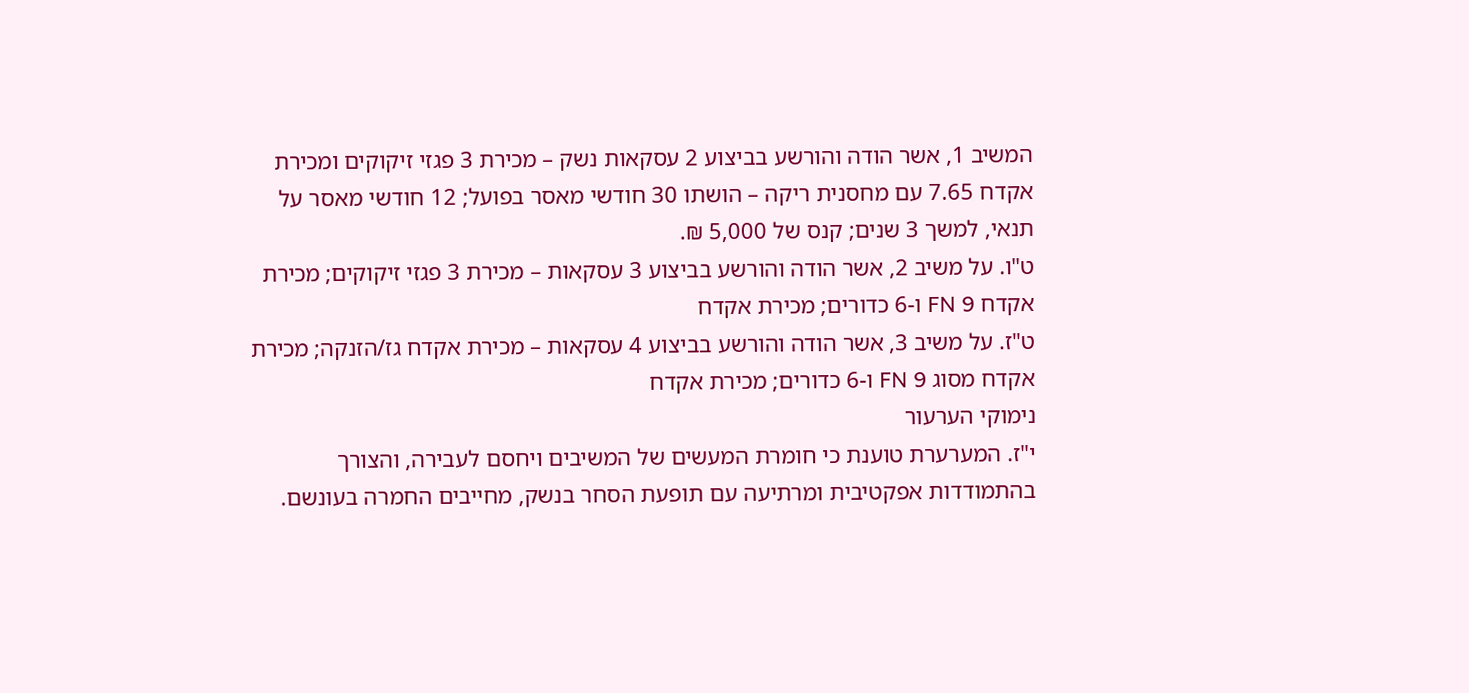המשיב 1, אשר הודה והורשע בביצוע 2 עסקאות נשק – מכירת 3 פגזי זיקוקים ומכירת אקדח 7.65 עם מחסנית ריקה – הושתו 30 חודשי מאסר בפועל; 12 חודשי מאסר על תנאי, למשך 3 שנים; קנס של 5,000 ₪.
ט"ו. על משיב 2, אשר הודה והורשע בביצוע 3 עסקאות – מכירת 3 פגזי זיקוקים; מכירת אקדח FN 9 ו-6 כדורים; מכירת אקדח
ט"ז. על משיב 3, אשר הודה והורשע בביצוע 4 עסקאות – מכירת אקדח גז/הזנקה; מכירת אקדח מסוג FN 9 ו-6 כדורים; מכירת אקדח
נימוקי הערעור
י"ז. המערערת טוענת כי חומרת המעשים של המשיבים ויחסם לעבירה, והצורך בהתמודדות אפקטיבית ומרתיעה עם תופעת הסחר בנשק, מחייבים החמרה בעונשם.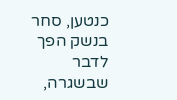כנטען, סחר בנשק הפך לדבר שבשגרה,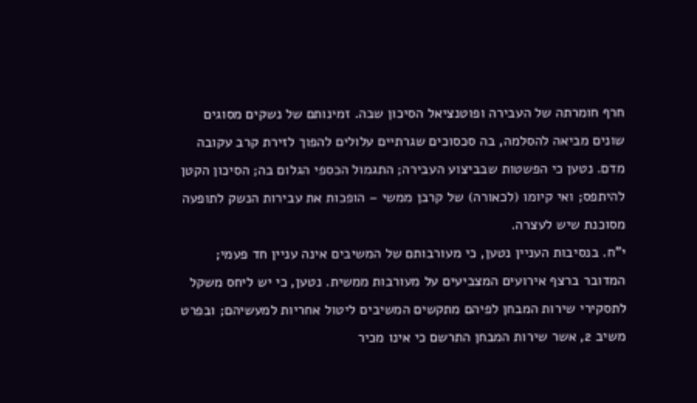חרף חומרתה של העבירה ופוטנציאל הסיכון שבה. זמינותם של נשקים מסוגים שונים מביאה להסלמה, בה סכסוכים שגרתיים עלולים להפוך לזירת קרב עקובה מדם. נטען כי הפשטות שבביצוע העבירה; התגמול הכספי הגלום בה; הסיכון הקטן להיתפס; ואי קיומו (לכאורה) של קרבן ממשי – הופכות את עבירות הנשק לתופעה מסוכנת שיש לעצרה.
י"ח. בנסיבות העניין נטען, כי מעורבותם של המשיבים אינה עניין חד פעמי; המדובר ברצף אירועים המצביעים על מעורבות ממשית. נטען, כי יש ליחס משקל לתסקירי שירות המבחן לפיהם מתקשים המשיבים ליטול אחריות למעשיהם; ובפרט משיב 2, אשר שירות המבחן התרשם כי אינו מכיר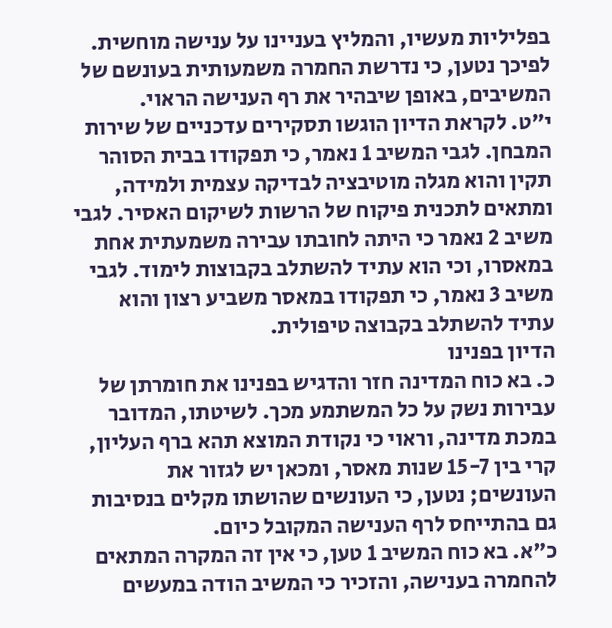בפליליות מעשיו, והמליץ בעניינו על ענישה מוחשית. לפיכך נטען, כי נדרשת החמרה משמעותית בעונשם של המשיבים, באופן שיבהיר את רף הענישה הראוי.
י"ט. לקראת הדיון הוגשו תסקירים עדכניים של שירות המבחן. לגבי המשיב 1 נאמר, כי תפקודו בבית הסוהר תקין והוא מגלה מוטיבציה לבדיקה עצמית ולמידה, ומתאים לתכנית פיקוח של הרשות לשיקום האסיר. לגבי משיב 2 נאמר כי היתה לחובתו עבירה משמעתית אחת במאסרו, וכי הוא עתיד להשתלב בקבוצות לימוד. לגבי משיב 3 נאמר, כי תפקודו במאסר משביע רצון והוא עתיד להשתלב בקבוצה טיפולית.
הדיון בפנינו
כ. בא כוח המדינה חזר והדגיש בפנינו את חומרתן של עבירות נשק על כל המשתמע מכך. לשיטתו, המדובר במכת מדינה, וראוי כי נקודת המוצא תהא ברף העליון, קרי בין 15-7 שנות מאסר, ומכאן יש לגזור את העונשים; נטען, כי העונשים שהושתו מקלים בנסיבות גם בהתייחס לרף הענישה המקובל כיום.
כ"א. בא כוח המשיב 1 טען, כי אין זה המקרה המתאים להחמרה בענישה, והזכיר כי המשיב הודה במעשים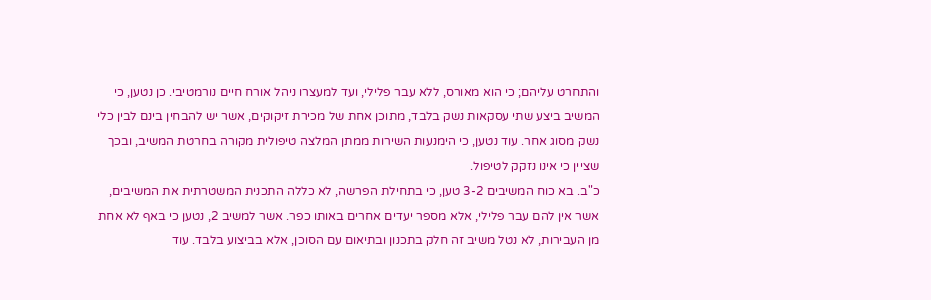והתחרט עליהם; כי הוא מאורס, ללא עבר פלילי, ועד למעצרו ניהל אורח חיים נורמטיבי. כן נטען, כי המשיב ביצע שתי עסקאות נשק בלבד, מתוכן אחת של מכירת זיקוקים, אשר יש להבחין בינם לבין כלי נשק מסוג אחר. עוד נטען, כי הימנעות השירות ממתן המלצה טיפולית מקורה בחרטת המשיב, ובכך שציין כי אינו נזקק לטיפול.
כ"ב. בא כוח המשיבים 3-2 טען, כי בתחילת הפרשה, לא כללה התכנית המשטרתית את המשיבים, אשר אין להם עבר פלילי, אלא מספר יעדים אחרים באותו כפר. אשר למשיב 2, נטען כי באף לא אחת מן העבירות, לא נטל משיב זה חלק בתכנון ובתיאום עם הסוכן, אלא בביצוע בלבד. עוד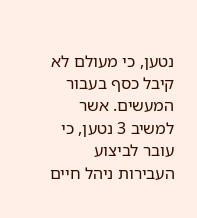נטען, כי מעולם לא קיבל כסף בעבור המעשים. אשר למשיב 3 נטען, כי עובר לביצוע העבירות ניהל חיים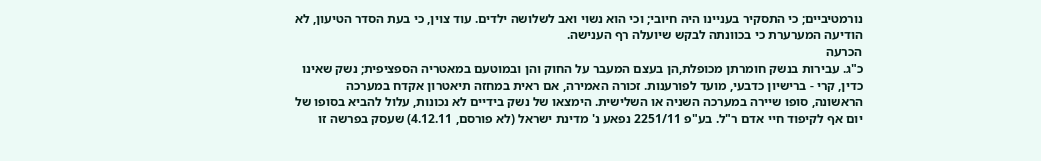נורמטיביים; כי התסקיר בעניינו היה חיובי; וכי הוא נשוי ואב לשלושה ילדים. עוד צוין, כי בעת הסדר הטיעון, לא הודיעה המערערת כי בכוונתה לבקש שיועלה רף הענישה.
הכרעה
כ"ג. עבירות בנשק חומרתן מכופלת,הן בעצם המעבר על החוק והן ובמוטעם במאטריה הספציפית; נשק שאינו כדין, קרי - ברישיון כדבעי, מועד לפורענות. זכורה האמירה, אם ראית במחזה תיאטרון אקדח במערכה הראשונה, סופו שיירה במערכה השניה או השלישית. הימצאו של נשק בידיים לא נכונות, עלול להביא בסופו של יום אף לקיפוד חיי אדם ר"ל. בע"פ 2251/11 נפאע נ' מדינת ישראל (לא פורסם, 4.12.11) שעסק בפרשה זו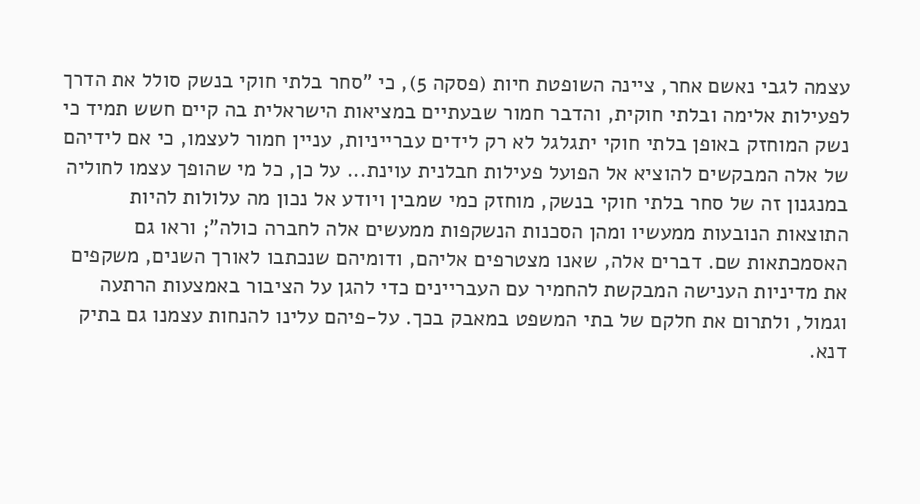עצמה לגבי נאשם אחר, ציינה השופטת חיות (פסקה 5), כי "סחר בלתי חוקי בנשק סולל את הדרך לפעילות אלימה ובלתי חוקית, והדבר חמור שבעתיים במציאות הישראלית בה קיים חשש תמיד כי נשק המוחזק באופן בלתי חוקי יתגלגל לא רק לידים עברייניות, עניין חמור לעצמו, כי אם לידיהם של אלה המבקשים להוציא אל הפועל פעילות חבלנית עוינת... על כן, כל מי שהופך עצמו לחוליה במנגנון זה של סחר בלתי חוקי בנשק, מוחזק כמי שמבין ויודע אל נכון מה עלולות להיות התוצאות הנובעות ממעשיו ומהן הסכנות הנשקפות ממעשים אלה לחברה כולה"; וראו גם האסמכתאות שם. דברים אלה, שאנו מצטרפים אליהם, ודומיהם שנכתבו לאורך השנים, משקפים את מדיניות הענישה המבקשת להחמיר עם העבריינים כדי להגן על הציבור באמצעות הרתעה וגמול, ולתרום את חלקם של בתי המשפט במאבק בכך. על-פיהם עלינו להנחות עצמנו גם בתיק דנא.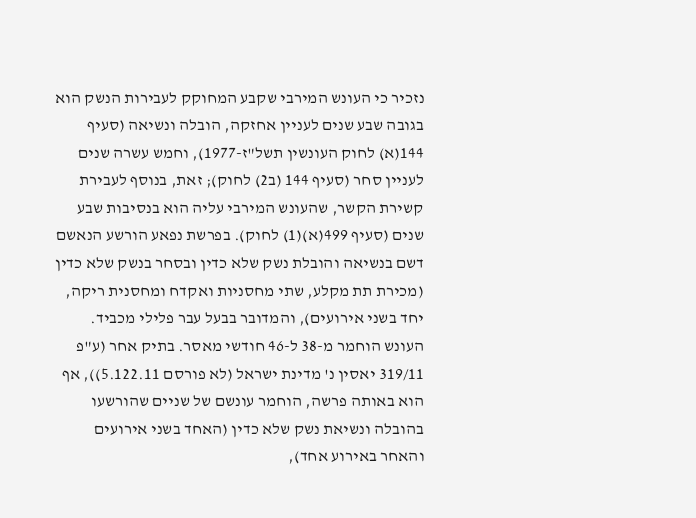נזכיר כי העונש המירבי שקבע המחוקק לעבירות הנשק הוא בגובה שבע שנים לעניין אחזקה, הובלה ונשיאה (סעיף 144(א) לחוק העונשין תשל"ז-1977), וחמש עשרה שנים לעניין סחר (סעיף 144 (ב2) לחוק); זאת, בנוסף לעבירת קשירת הקשר, שהעונש המירבי עליה הוא בנסיבות שבע שנים (סעיף 499(א)(1) לחוק). בפרשת נפאע הורשע הנאשם דשם בנשיאה והובלת נשק שלא כדין ובסחר בנשק שלא כדין (מכירת תת מקלע, שתי מחסניות ואקדח ומחסנית ריקה, יחד בשני אירועים), והמדובר בבעל עבר פלילי מכביד. העונש הוחמר מ-38 ל-46 חודשי מאסר. בתיק אחר (ע"פ 319/11 יאסין נ' מדינת ישראל (לא פורסם 5.122.11)), אף הוא באותה פרשה, הוחמר עונשם של שניים שהורשעו בהובלה ונשיאת נשק שלא כדין (האחד בשני אירועים והאחר באירוע אחד),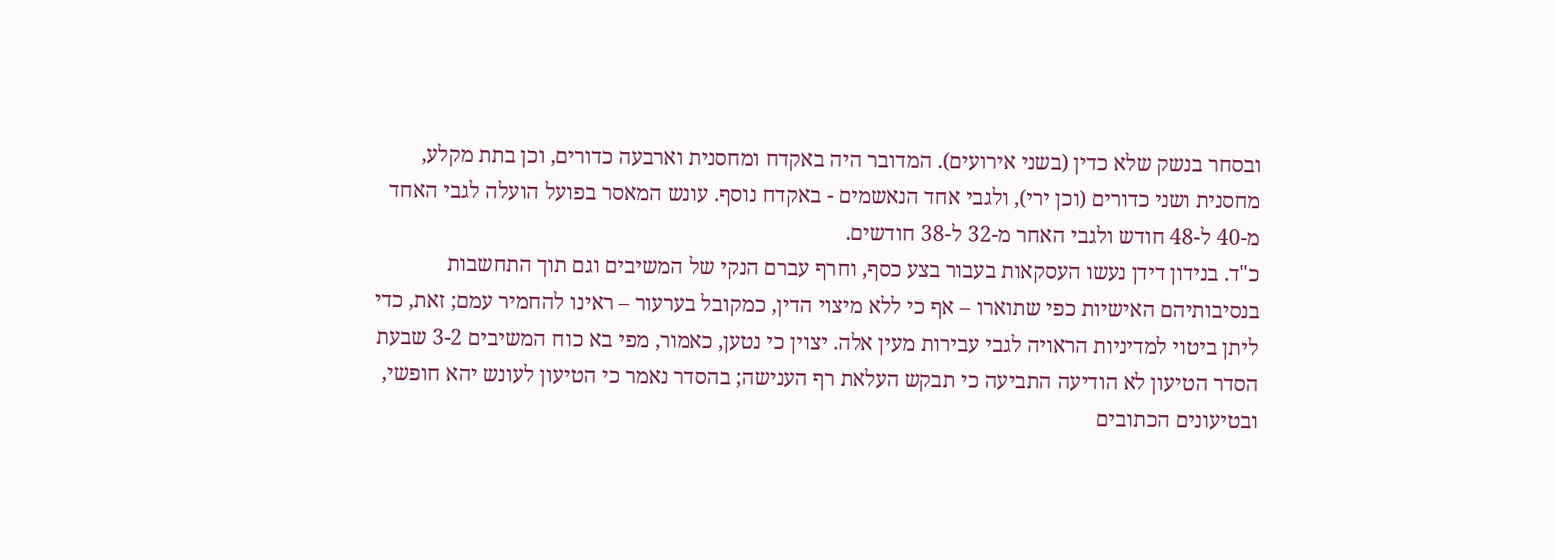ובסחר בנשק שלא כדין (בשני אירועים). המדובר היה באקדח ומחסנית וארבעה כדורים, וכן בתת מקלע, מחסנית ושני כדורים (וכן ירי), ולגבי אחד הנאשמים - באקדח נוסף. עונש המאסר בפועל הועלה לגבי האחד מ-40 ל-48 חודש ולגבי האחר מ-32 ל-38 חודשים.
כ"ד. בנידון דידן נעשו העסקאות בעבור בצע כסף, וחרף עברם הנקי של המשיבים וגם תוך התחשבות בנסיבותיהם האישיות כפי שתוארו – אף כי ללא מיצוי הדין, כמקובל בערעור – ראינו להחמיר עמם; זאת, כדי ליתן ביטוי למדיניות הראויה לגבי עבירות מעין אלה. יצוין כי נטען, כאמור, מפי בא כוח המשיבים 3-2 שבעת הסדר הטיעון לא הודיעה התביעה כי תבקש העלאת רף הענישה; בהסדר נאמר כי הטיעון לעונש יהא חופשי, ובטיעונים הכתובים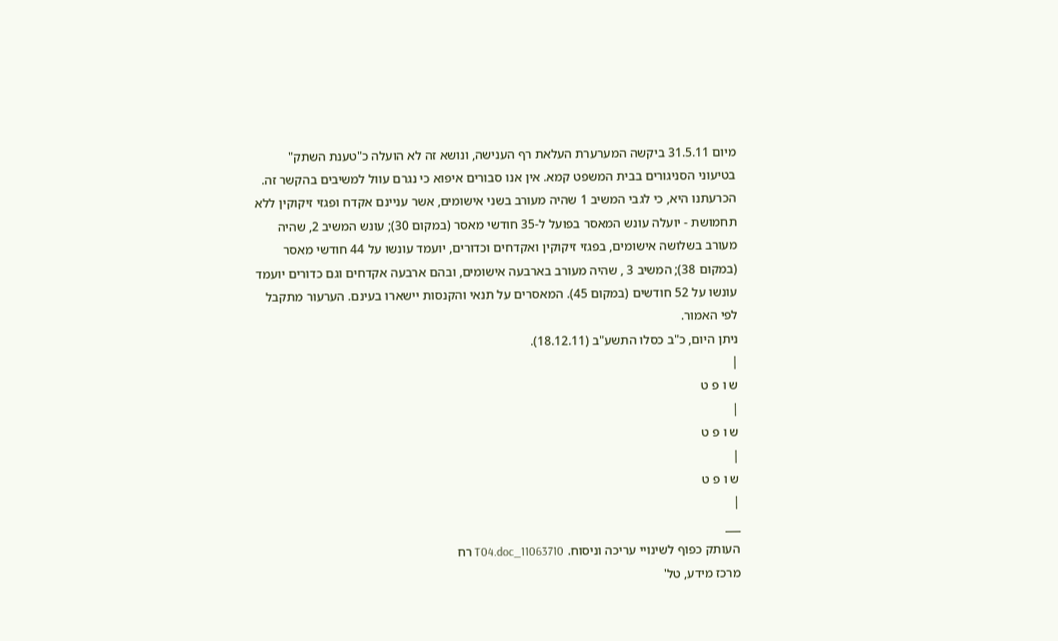מיום 31.5.11 ביקשה המערערת העלאת רף הענישה, ונושא זה לא הועלה כ"טענת השתק" בטיעוני הסניגורים בבית המשפט קמא. אין אנו סבורים איפוא כי נגרם עוול למשיבים בהקשר זה. הכרעתנו היא, כי לגבי המשיב 1 שהיה מעורב בשני אישומים, אשר עניינם אקדח ופגזי זיקוקין ללא תחמושת - יועלה עונש המאסר בפועל ל-35 חודשי מאסר (במקום 30); עונש המשיב 2, שהיה מעורב בשלושה אישומים, בפגזי זיקוקין ואקדחים וכדורים, יועמד עונשו על 44 חודשי מאסר (במקום 38); המשיב 3 , שהיה מעורב בארבעה אישומים, ובהם ארבעה אקדחים וגם כדורים יועמד עונשו על 52 חודשים (במקום 45). המאסרים על תנאי והקנסות יישארו בעינם. הערעור מתקבל לפי האמור.
ניתן היום, כ"ב כסלו התשע"ב (18.12.11).
|
ש ו פ ט
|
ש ו פ ט
|
ש ו פ ט
|
___
העותק כפוף לשינויי עריכה וניסוח. 11063710_T04.doc רח
מרכז מידע, טל'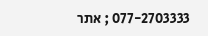077-2703333 ; אתר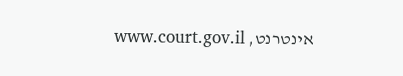אינטרנט, www.court.gov.il